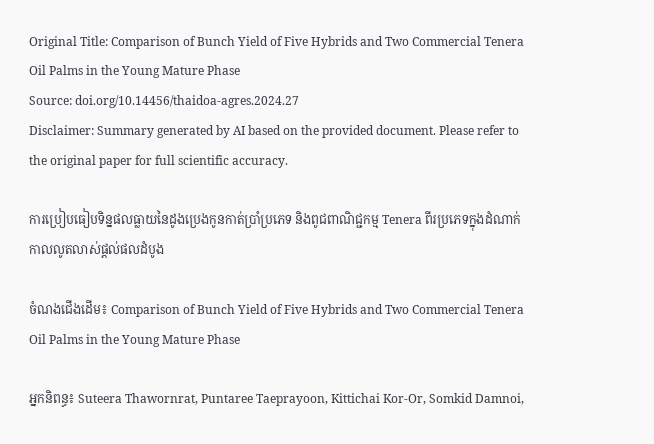Original Title: Comparison of Bunch Yield of Five Hybrids and Two Commercial Tenera Oil Palms in the Young Mature Phase
Source: doi.org/10.14456/thaidoa-agres.2024.27
Disclaimer: Summary generated by AI based on the provided document. Please refer to the original paper for full scientific accuracy.

ការប្រៀបធៀបទិន្នផលធ្លាយនៃដូងប្រេងកូនកាត់ប្រាំប្រភេទ និងពូជពាណិជ្ជកម្ម Tenera ពីរប្រភេទក្នុងដំណាក់កាលលូតលាស់ផ្តល់ផលដំបូង

ចំណងជើងដើម៖ Comparison of Bunch Yield of Five Hybrids and Two Commercial Tenera Oil Palms in the Young Mature Phase

អ្នកនិពន្ធ៖ Suteera Thawornrat, Puntaree Taeprayoon, Kittichai Kor-Or, Somkid Damnoi,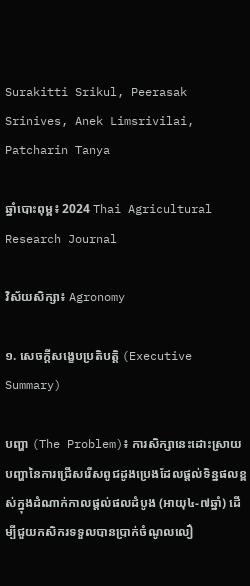Surakitti Srikul, Peerasak Srinives, Anek Limsrivilai, Patcharin Tanya

ឆ្នាំបោះពុម្ព៖ 2024 Thai Agricultural Research Journal

វិស័យសិក្សា៖ Agronomy

១. សេចក្តីសង្ខេបប្រតិបត្តិ (Executive Summary)

បញ្ហា (The Problem)៖ ការសិក្សានេះដោះស្រាយបញ្ហានៃការជ្រើសរើសពូជដូងប្រេងដែលផ្តល់ទិន្នផលខ្ពស់ក្នុងដំណាក់កាលផ្តល់ផលដំបូង (អាយុ៤-៧ឆ្នាំ) ដើម្បីជួយកសិករទទួលបានប្រាក់ចំណូលលឿ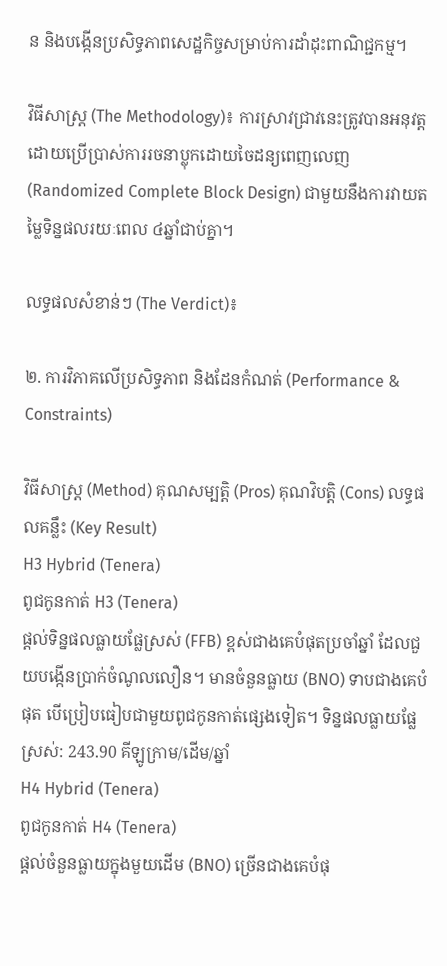ន និងបង្កើនប្រសិទ្ធភាពសេដ្ឋកិច្ចសម្រាប់ការដាំដុះពាណិជ្ជកម្ម។

វិធីសាស្ត្រ (The Methodology)៖ ការស្រាវជ្រាវនេះត្រូវបានអនុវត្តដោយប្រើប្រាស់ការរចនាប្លុកដោយចៃដន្យពេញលេញ (Randomized Complete Block Design) ជាមួយនឹងការវាយតម្លៃទិន្នផលរយៈពេល ៤ឆ្នាំជាប់គ្នា។

លទ្ធផលសំខាន់ៗ (The Verdict)៖

២. ការវិភាគលើប្រសិទ្ធភាព និងដែនកំណត់ (Performance & Constraints)

វិធីសាស្ត្រ (Method) គុណសម្បត្តិ (Pros) គុណវិបត្តិ (Cons) លទ្ធផលគន្លឹះ (Key Result)
H3 Hybrid (Tenera)
ពូជកូនកាត់ H3 (Tenera)
ផ្តល់ទិន្នផលធ្លាយផ្លែស្រស់ (FFB) ខ្ពស់ជាងគេបំផុតប្រចាំឆ្នាំ ដែលជួយបង្កើនប្រាក់ចំណូលលឿន។ មានចំនួនធ្លាយ (BNO) ទាបជាងគេបំផុត បើប្រៀបធៀបជាមួយពូជកូនកាត់ផ្សេងទៀត។ ទិន្នផលធ្លាយផ្លែស្រស់: 243.90 គីឡូក្រាម/ដើម/ឆ្នាំ
H4 Hybrid (Tenera)
ពូជកូនកាត់ H4 (Tenera)
ផ្តល់ចំនួនធ្លាយក្នុងមួយដើម (BNO) ច្រើនជាងគេបំផុ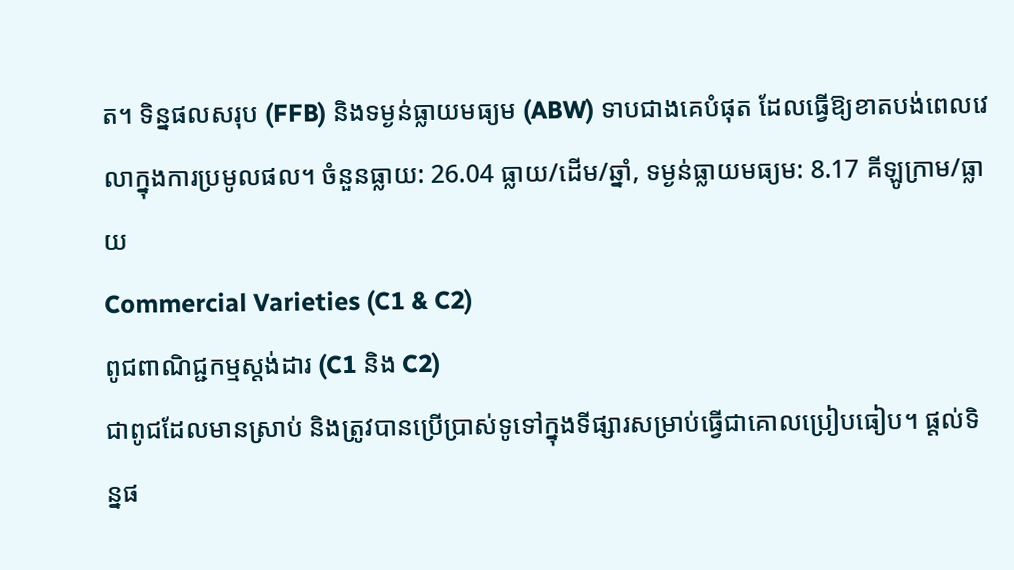ត។ ទិន្នផលសរុប (FFB) និងទម្ងន់ធ្លាយមធ្យម (ABW) ទាបជាងគេបំផុត ដែលធ្វើឱ្យខាតបង់ពេលវេលាក្នុងការប្រមូលផល។ ចំនួនធ្លាយ: 26.04 ធ្លាយ/ដើម/ឆ្នាំ, ទម្ងន់ធ្លាយមធ្យម: 8.17 គីឡូក្រាម/ធ្លាយ
Commercial Varieties (C1 & C2)
ពូជពាណិជ្ជកម្មស្តង់ដារ (C1 និង C2)
ជាពូជដែលមានស្រាប់ និងត្រូវបានប្រើប្រាស់ទូទៅក្នុងទីផ្សារសម្រាប់ធ្វើជាគោលប្រៀបធៀប។ ផ្តល់ទិន្នផ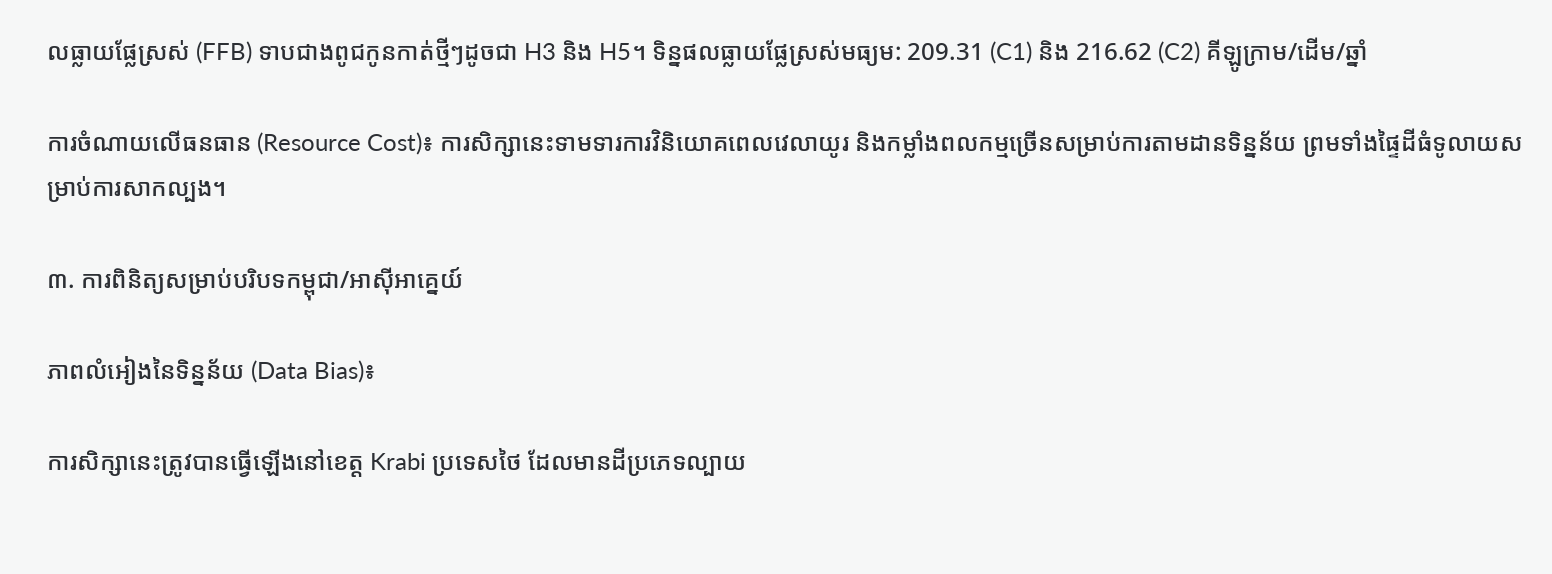លធ្លាយផ្លែស្រស់ (FFB) ទាបជាងពូជកូនកាត់ថ្មីៗដូចជា H3 និង H5។ ទិន្នផលធ្លាយផ្លែស្រស់មធ្យម: 209.31 (C1) និង 216.62 (C2) គីឡូក្រាម/ដើម/ឆ្នាំ

ការចំណាយលើធនធាន (Resource Cost)៖ ការសិក្សានេះទាមទារការវិនិយោគពេលវេលាយូរ និងកម្លាំងពលកម្មច្រើនសម្រាប់ការតាមដានទិន្នន័យ ព្រមទាំងផ្ទៃដីធំទូលាយសម្រាប់ការសាកល្បង។

៣. ការពិនិត្យសម្រាប់បរិបទកម្ពុជា/អាស៊ីអាគ្នេយ៍

ភាពលំអៀងនៃទិន្នន័យ (Data Bias)៖

ការសិក្សានេះត្រូវបានធ្វើឡើងនៅខេត្ត Krabi ប្រទេសថៃ ដែលមានដីប្រភេទល្បាយ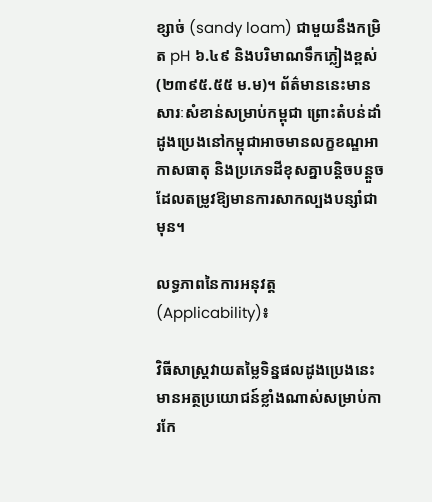ខ្សាច់ (sandy loam) ជាមួយនឹងកម្រិត pH ៦.៤៩ និងបរិមាណទឹកភ្លៀងខ្ពស់ (២៣៩៥.៥៥ ម.ម)។ ព័ត៌មាននេះមានសារៈសំខាន់សម្រាប់កម្ពុជា ព្រោះតំបន់ដាំដូងប្រេងនៅកម្ពុជាអាចមានលក្ខខណ្ឌអាកាសធាតុ និងប្រភេទដីខុសគ្នាបន្តិចបន្តួច ដែលតម្រូវឱ្យមានការសាកល្បងបន្សាំជាមុន។

លទ្ធភាពនៃការអនុវត្ត (Applicability)៖

វិធីសាស្ត្រវាយតម្លៃទិន្នផលដូងប្រេងនេះ មានអត្ថប្រយោជន៍ខ្លាំងណាស់សម្រាប់ការកែ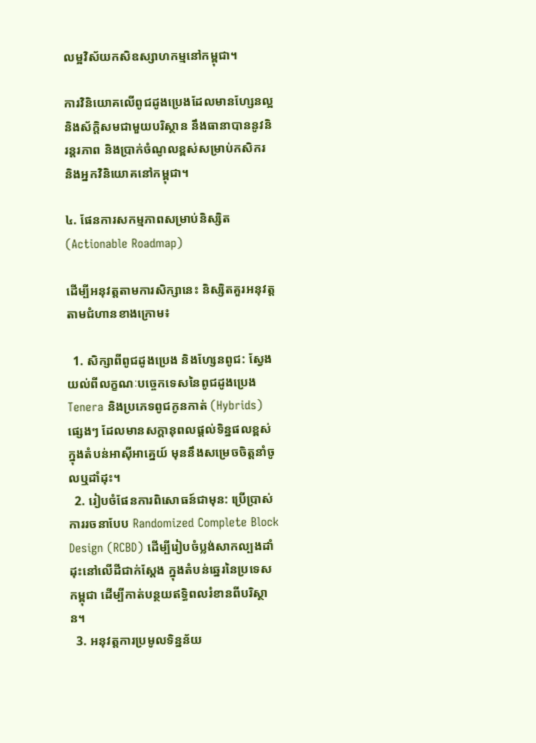លម្អវិស័យកសិឧស្សាហកម្មនៅកម្ពុជា។

ការវិនិយោគលើពូជដូងប្រេងដែលមានហ្សែនល្អ និងស័ក្តិសមជាមួយបរិស្ថាន នឹងធានាបាននូវនិរន្តរភាព និងប្រាក់ចំណូលខ្ពស់សម្រាប់កសិករ និងអ្នកវិនិយោគនៅកម្ពុជា។

៤. ផែនការសកម្មភាពសម្រាប់និស្សិត (Actionable Roadmap)

ដើម្បីអនុវត្តតាមការសិក្សានេះ និស្សិតគួរអនុវត្តតាមជំហានខាងក្រោម៖

  1. សិក្សាពីពូជដូងប្រេង និងហ្សែនពូជ: ស្វែងយល់ពីលក្ខណៈបច្ចេកទេសនៃពូជដូងប្រេង Tenera និងប្រភេទពូជកូនកាត់ (Hybrids) ផ្សេងៗ ដែលមានសក្តានុពលផ្តល់ទិន្នផលខ្ពស់ក្នុងតំបន់អាស៊ីអាគ្នេយ៍ មុននឹងសម្រេចចិត្តនាំចូលឬដាំដុះ។
  2. រៀបចំផែនការពិសោធន៍ជាមុន: ប្រើប្រាស់ការរចនាបែប Randomized Complete Block Design (RCBD) ដើម្បីរៀបចំប្លង់សាកល្បងដាំដុះនៅលើដីជាក់ស្តែង ក្នុងតំបន់ឆ្នេរនៃប្រទេសកម្ពុជា ដើម្បីកាត់បន្ថយឥទ្ធិពលរំខានពីបរិស្ថាន។
  3. អនុវត្តការប្រមូលទិន្នន័យ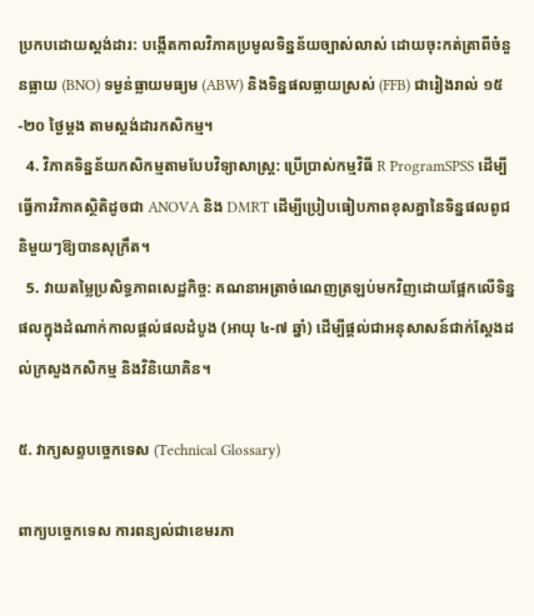ប្រកបដោយស្តង់ដារ: បង្កើតកាលវិភាគប្រមូលទិន្នន័យច្បាស់លាស់ ដោយចុះកត់ត្រាពីចំនួនធ្លាយ (BNO) ទម្ងន់ធ្លាយមធ្យម (ABW) និងទិន្នផលធ្លាយស្រស់ (FFB) ជារៀងរាល់ ១៥-២០ ថ្ងៃម្តង តាមស្តង់ដារកសិកម្ម។
  4. វិភាគទិន្នន័យកសិកម្មតាមបែបវិទ្យាសាស្ត្រ: ប្រើប្រាស់កម្មវិធី R ProgramSPSS ដើម្បីធ្វើការវិភាគស្ថិតិដូចជា ANOVA និង DMRT ដើម្បីប្រៀបធៀបភាពខុសគ្នានៃទិន្នផលពូជនិមួយៗឱ្យបានសុក្រឹត។
  5. វាយតម្លៃប្រសិទ្ធភាពសេដ្ឋកិច្ច: គណនាអត្រាចំណេញត្រឡប់មកវិញដោយផ្អែកលើទិន្នផលក្នុងដំណាក់កាលផ្តល់ផលដំបូង (អាយុ ៤-៧ ឆ្នាំ) ដើម្បីផ្តល់ជាអនុសាសន៍ជាក់ស្តែងដល់ក្រសួងកសិកម្ម និងវិនិយោគិន។

៥. វាក្យសព្ទបច្ចេកទេស (Technical Glossary)

ពាក្យបច្ចេកទេស ការពន្យល់ជាខេមរភា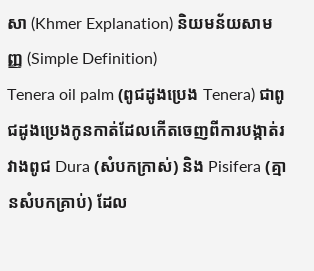សា (Khmer Explanation) និយមន័យសាមញ្ញ (Simple Definition)
Tenera oil palm (ពូជដូងប្រេង Tenera) ជាពូជដូងប្រេងកូនកាត់ដែលកើតចេញពីការបង្កាត់រវាងពូជ Dura (សំបកក្រាស់) និង Pisifera (គ្មានសំបកគ្រាប់) ដែល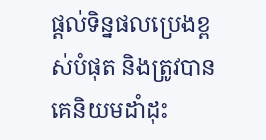ផ្តល់ទិន្នផលប្រេងខ្ពស់បំផុត និងត្រូវបានគេនិយមដាំដុះ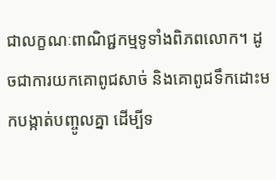ជាលក្ខណៈពាណិជ្ជកម្មទូទាំងពិភពលោក។ ដូចជាការយកគោពូជសាច់ និងគោពូជទឹកដោះមកបង្កាត់បញ្ចូលគ្នា ដើម្បីទ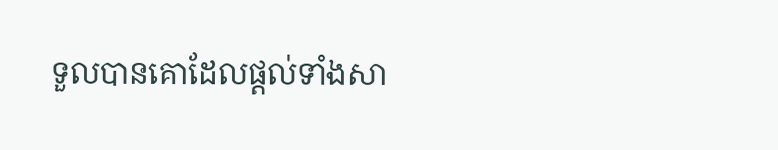ទួលបានគោដែលផ្តល់ទាំងសា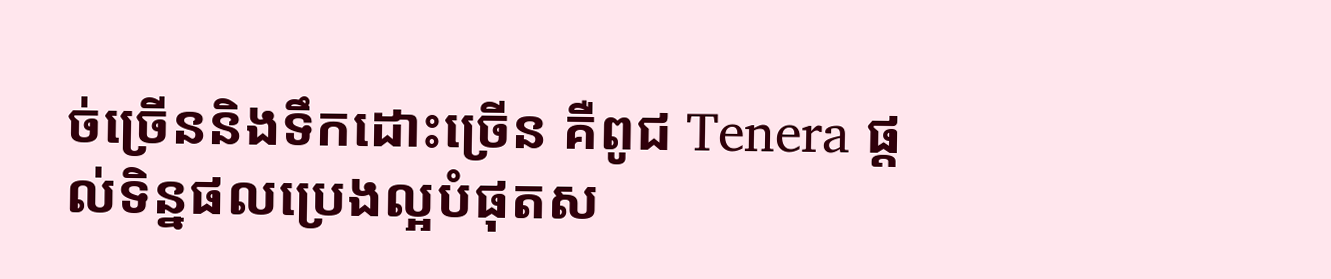ច់ច្រើននិងទឹកដោះច្រើន គឺពូជ Tenera ផ្តល់ទិន្នផលប្រេងល្អបំផុតស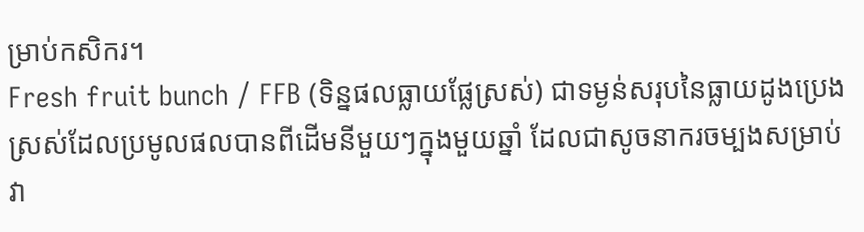ម្រាប់កសិករ។
Fresh fruit bunch / FFB (ទិន្នផលធ្លាយផ្លែស្រស់) ជាទម្ងន់សរុបនៃធ្លាយដូងប្រេងស្រស់ដែលប្រមូលផលបានពីដើមនីមួយៗក្នុងមួយឆ្នាំ ដែលជាសូចនាករចម្បងសម្រាប់វា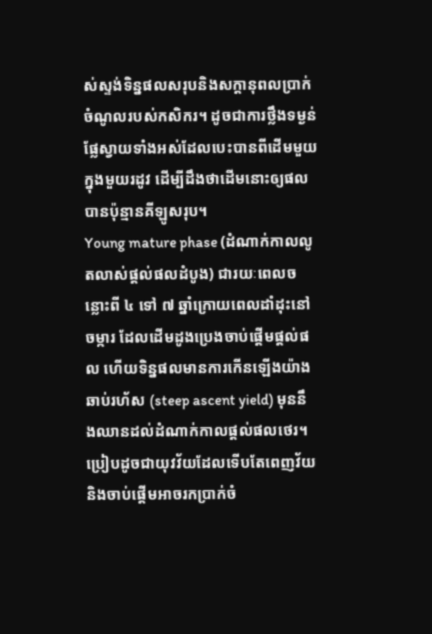ស់ស្ទង់ទិន្នផលសរុបនិងសក្តានុពលប្រាក់ចំណូលរបស់កសិករ។ ដូចជាការថ្លឹងទម្ងន់ផ្លែស្វាយទាំងអស់ដែលបេះបានពីដើមមួយក្នុងមួយរដូវ ដើម្បីដឹងថាដើមនោះឲ្យផលបានប៉ុន្មានគីឡូសរុប។
Young mature phase (ដំណាក់កាលលូតលាស់ផ្តល់ផលដំបូង) ជារយៈពេលចន្លោះពី ៤ ទៅ ៧ ឆ្នាំក្រោយពេលដាំដុះនៅចម្ការ ដែលដើមដូងប្រេងចាប់ផ្តើមផ្តល់ផល ហើយទិន្នផលមានការកើនឡើងយ៉ាងឆាប់រហ័ស (steep ascent yield) មុននឹងឈានដល់ដំណាក់កាលផ្តល់ផលថេរ។ ប្រៀបដូចជាយុវវ័យដែលទើបតែពេញវ័យ និងចាប់ផ្តើមអាចរកប្រាក់ចំ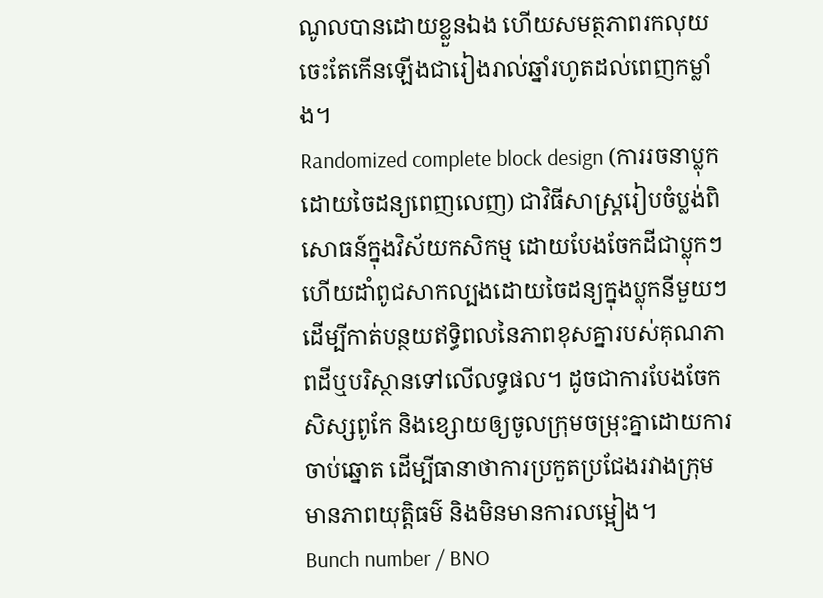ណូលបានដោយខ្លួនឯង ហើយសមត្ថភាពរកលុយចេះតែកើនឡើងជារៀងរាល់ឆ្នាំរហូតដល់ពេញកម្លាំង។
Randomized complete block design (ការរចនាប្លុកដោយចៃដន្យពេញលេញ) ជាវិធីសាស្ត្ររៀបចំប្លង់ពិសោធន៍ក្នុងវិស័យកសិកម្ម ដោយបែងចែកដីជាប្លុកៗ ហើយដាំពូជសាកល្បងដោយចៃដន្យក្នុងប្លុកនីមួយៗ ដើម្បីកាត់បន្ថយឥទ្ធិពលនៃភាពខុសគ្នារបស់គុណភាពដីឬបរិស្ថានទៅលើលទ្ធផល។ ដូចជាការបែងចែកសិស្សពូកែ និងខ្សោយឲ្យចូលក្រុមចម្រុះគ្នាដោយការចាប់ឆ្នោត ដើម្បីធានាថាការប្រកួតប្រជែងរវាងក្រុមមានភាពយុត្តិធម៌ និងមិនមានការលម្អៀង។
Bunch number / BNO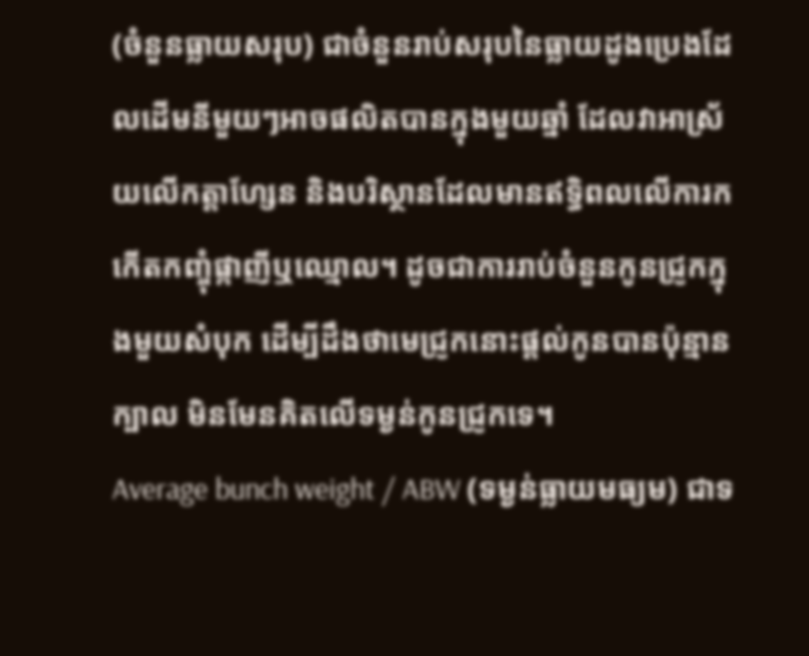(ចំនួនធ្លាយសរុប) ជាចំនួនរាប់សរុបនៃធ្លាយដូងប្រេងដែលដើមនីមួយៗអាចផលិតបានក្នុងមួយឆ្នាំ ដែលវាអាស្រ័យលើកត្តាហ្សែន និងបរិស្ថានដែលមានឥទ្ធិពលលើការកកើតកញ្ចុំផ្កាញីឬឈ្មោល។ ដូចជាការរាប់ចំនួនកូនជ្រូកក្នុងមួយសំបុក ដើម្បីដឹងថាមេជ្រូកនោះផ្តល់កូនបានប៉ុន្មានក្បាល មិនមែនគិតលើទម្ងន់កូនជ្រូកទេ។
Average bunch weight / ABW (ទម្ងន់ធ្លាយមធ្យម) ជាទ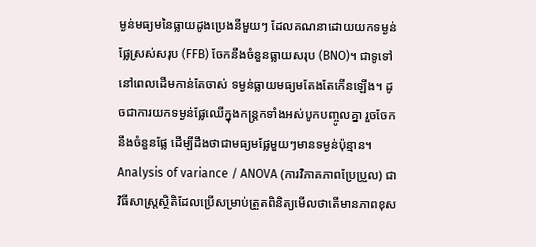ម្ងន់មធ្យមនៃធ្លាយដូងប្រេងនីមួយៗ ដែលគណនាដោយយកទម្ងន់ផ្លែស្រស់សរុប (FFB) ចែកនឹងចំនួនធ្លាយសរុប (BNO)។ ជាទូទៅ នៅពេលដើមកាន់តែចាស់ ទម្ងន់ធ្លាយមធ្យមតែងតែកើនឡើង។ ដូចជាការយកទម្ងន់ផ្លែឈើក្នុងកន្ត្រកទាំងអស់បូកបញ្ចូលគ្នា រួចចែកនឹងចំនួនផ្លែ ដើម្បីដឹងថាជាមធ្យមផ្លែមួយៗមានទម្ងន់ប៉ុន្មាន។
Analysis of variance / ANOVA (ការវិភាគភាពប្រែប្រួល) ជាវិធីសាស្ត្រស្ថិតិដែលប្រើសម្រាប់ត្រួតពិនិត្យមើលថាតើមានភាពខុស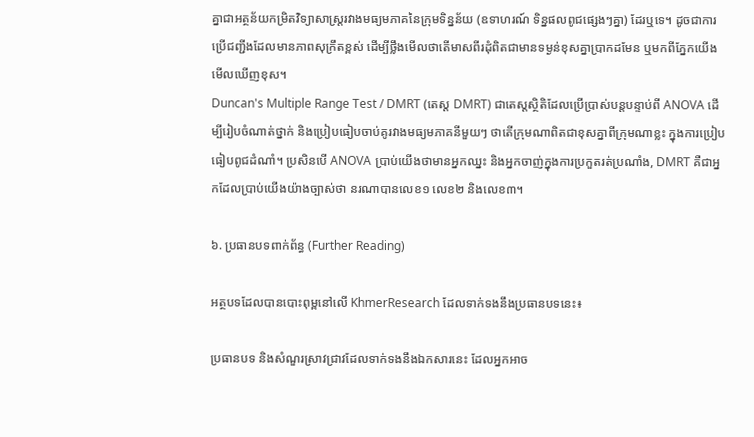គ្នាជាអត្ថន័យកម្រិតវិទ្យាសាស្ត្ររវាងមធ្យមភាគនៃក្រុមទិន្នន័យ (ឧទាហរណ៍ ទិន្នផលពូជផ្សេងៗគ្នា) ដែរឬទេ។ ដូចជាការប្រើជញ្ជីងដែលមានភាពសុក្រឹតខ្ពស់ ដើម្បីថ្លឹងមើលថាតើមាសពីរដុំពិតជាមានទម្ងន់ខុសគ្នាប្រាកដមែន ឬមកពីភ្នែកយើងមើលឃើញខុស។
Duncan's Multiple Range Test / DMRT (តេស្ត DMRT) ជាតេស្តស្ថិតិដែលប្រើប្រាស់បន្តបន្ទាប់ពី ANOVA ដើម្បីរៀបចំណាត់ថ្នាក់ និងប្រៀបធៀបចាប់គូរវាងមធ្យមភាគនីមួយៗ ថាតើក្រុមណាពិតជាខុសគ្នាពីក្រុមណាខ្លះ ក្នុងការប្រៀបធៀបពូជដំណាំ។ ប្រសិនបើ ANOVA ប្រាប់យើងថាមានអ្នកឈ្នះ និងអ្នកចាញ់ក្នុងការប្រកួតរត់ប្រណាំង, DMRT គឺជាអ្នកដែលប្រាប់យើងយ៉ាងច្បាស់ថា នរណាបានលេខ១ លេខ២ និងលេខ៣។

៦. ប្រធានបទពាក់ព័ន្ធ (Further Reading)

អត្ថបទដែលបានបោះពុម្ពនៅលើ KhmerResearch ដែលទាក់ទងនឹងប្រធានបទនេះ៖

ប្រធានបទ និងសំណួរស្រាវជ្រាវដែលទាក់ទងនឹងឯកសារនេះ ដែលអ្នកអាច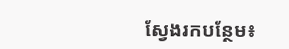ស្វែងរកបន្ថែម៖